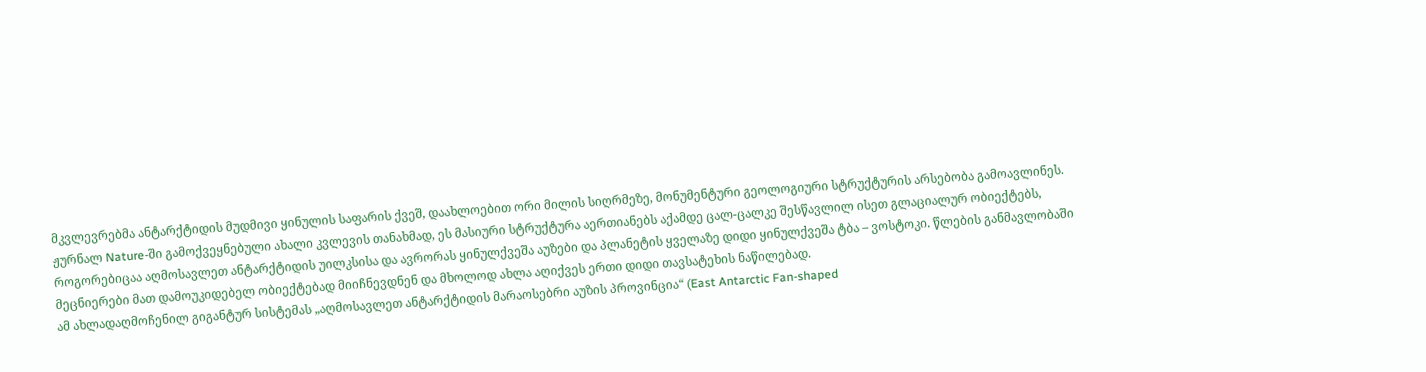მკვლევრებმა ანტარქტიდის მუდმივი ყინულის საფარის ქვეშ, დაახლოებით ორი მილის სიღრმეზე, მონუმენტური გეოლოგიური სტრუქტურის არსებობა გამოავლინეს. ჟურნალ Nature-ში გამოქვეყნებული ახალი კვლევის თანახმად, ეს მასიური სტრუქტურა აერთიანებს აქამდე ცალ-ცალკე შესწავლილ ისეთ გლაციალურ ობიექტებს, როგორებიცაა აღმოსავლეთ ანტარქტიდის უილკსისა და ავრორას ყინულქვეშა აუზები და პლანეტის ყველაზე დიდი ყინულქვეშა ტბა – ვოსტოკი. წლების განმავლობაში მეცნიერები მათ დამოუკიდებელ ობიექტებად მიიჩნევდნენ და მხოლოდ ახლა აღიქვეს ერთი დიდი თავსატეხის ნაწილებად.
ამ ახლადაღმოჩენილ გიგანტურ სისტემას „აღმოსავლეთ ანტარქტიდის მარაოსებრი აუზის პროვინცია“ (East Antarctic Fan-shaped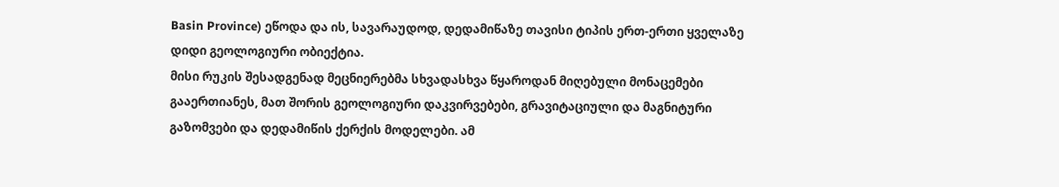Basin Province) ეწოდა და ის, სავარაუდოდ, დედამიწაზე თავისი ტიპის ერთ-ერთი ყველაზე დიდი გეოლოგიური ობიექტია.
მისი რუკის შესადგენად მეცნიერებმა სხვადასხვა წყაროდან მიღებული მონაცემები გააერთიანეს, მათ შორის გეოლოგიური დაკვირვებები, გრავიტაციული და მაგნიტური გაზომვები და დედამიწის ქერქის მოდელები. ამ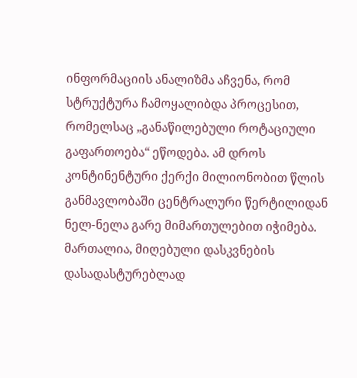ინფორმაციის ანალიზმა აჩვენა, რომ სტრუქტურა ჩამოყალიბდა პროცესით, რომელსაც „განაწილებული როტაციული გაფართოება“ ეწოდება. ამ დროს კონტინენტური ქერქი მილიონობით წლის განმავლობაში ცენტრალური წერტილიდან ნელ-ნელა გარე მიმართულებით იჭიმება.
მართალია, მიღებული დასკვნების დასადასტურებლად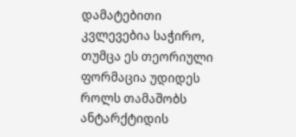დამატებითი კვლევებია საჭირო, თუმცა ეს თეორიული ფორმაცია უდიდეს როლს თამაშობს ანტარქტიდის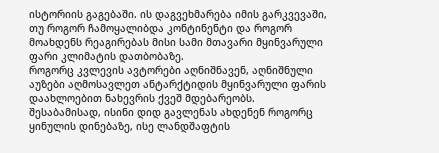ისტორიის გაგებაში. ის დაგვეხმარება იმის გარკვევაში, თუ როგორ ჩამოყალიბდა კონტინენტი და როგორ მოახდენს რეაგირებას მისი სამი მთავარი მყინვარული ფარი კლიმატის დათბობაზე.
როგორც კვლევის ავტორები აღნიშნავენ, აღნიშნული აუზები აღმოსავლეთ ანტარქტიდის მყინვარული ფარის დაახლოებით ნახევრის ქვეშ მდებარეობს. შესაბამისად, ისინი დიდ გავლენას ახდენენ როგორც ყინულის დინებაზე, ისე ლანდშაფტის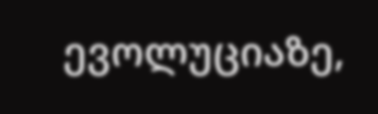ევოლუციაზე,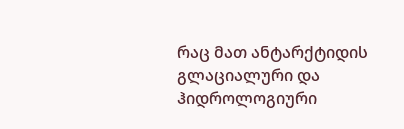რაც მათ ანტარქტიდის გლაციალური და ჰიდროლოგიური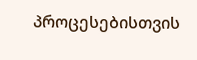პროცესებისთვის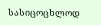სასიცოცხლოდ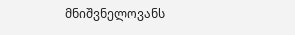მნიშვნელოვანს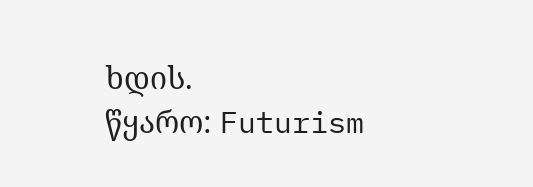ხდის.
წყარო: Futurism